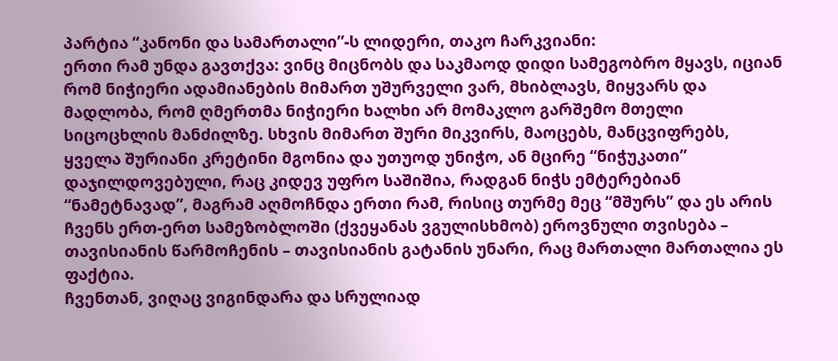პარტია “კანონი და სამართალი”-ს ლიდერი, თაკო ჩარკვიანი:
ერთი რამ უნდა გავთქვა: ვინც მიცნობს და საკმაოდ დიდი სამეგობრო მყავს, იციან რომ ნიჭიერი ადამიანების მიმართ უშურველი ვარ, მხიბლავს, მიყვარს და მადლობა, რომ ღმერთმა ნიჭიერი ხალხი არ მომაკლო გარშემო მთელი სიცოცხლის მანძილზე. სხვის მიმართ შური მიკვირს, მაოცებს, მანცვიფრებს, ყველა შურიანი კრეტინი მგონია და უთუოდ უნიჭო, ან მცირე “ნიჭუკათი” დაჯილდოვებული, რაც კიდევ უფრო საშიშია, რადგან ნიჭს ემტერებიან “ნამეტნავად”, მაგრამ აღმოჩნდა ერთი რამ, რისიც თურმე მეც “მშურს” და ეს არის ჩვენს ერთ-ერთ სამეზობლოში (ქვეყანას ვგულისხმობ) ეროვნული თვისება – თავისიანის წარმოჩენის – თავისიანის გატანის უნარი, რაც მართალი მართალია ეს ფაქტია.
ჩვენთან, ვიღაც ვიგინდარა და სრულიად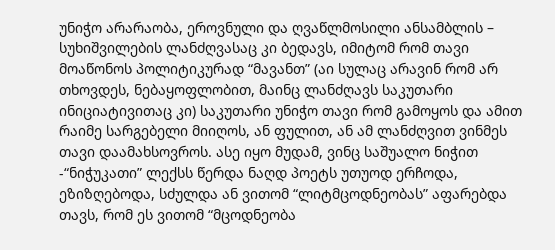უნიჭო არარაობა, ეროვნული და ღვაწლმოსილი ანსამბლის – სუხიშვილების ლანძღვასაც კი ბედავს, იმიტომ რომ თავი მოაწონოს პოლიტიკურად “მავანთ” (აი სულაც არავინ რომ არ თხოვდეს, ნებაყოფლობით, მაინც ლანძღავს საკუთარი ინიციატივითაც კი) საკუთარი უნიჭო თავი რომ გამოყოს და ამით რაიმე სარგებელი მიიღოს, ან ფულით, ან ამ ლანძღვით ვინმეს თავი დაამახსოვროს. ასე იყო მუდამ, ვინც საშუალო ნიჭით -“ნიჭუკათი” ლექსს წერდა ნაღდ პოეტს უთუოდ ერჩოდა, ეზიზღებოდა, სძულდა ან ვითომ “ლიტმცოდნეობას” აფარებდა თავს, რომ ეს ვითომ “მცოდნეობა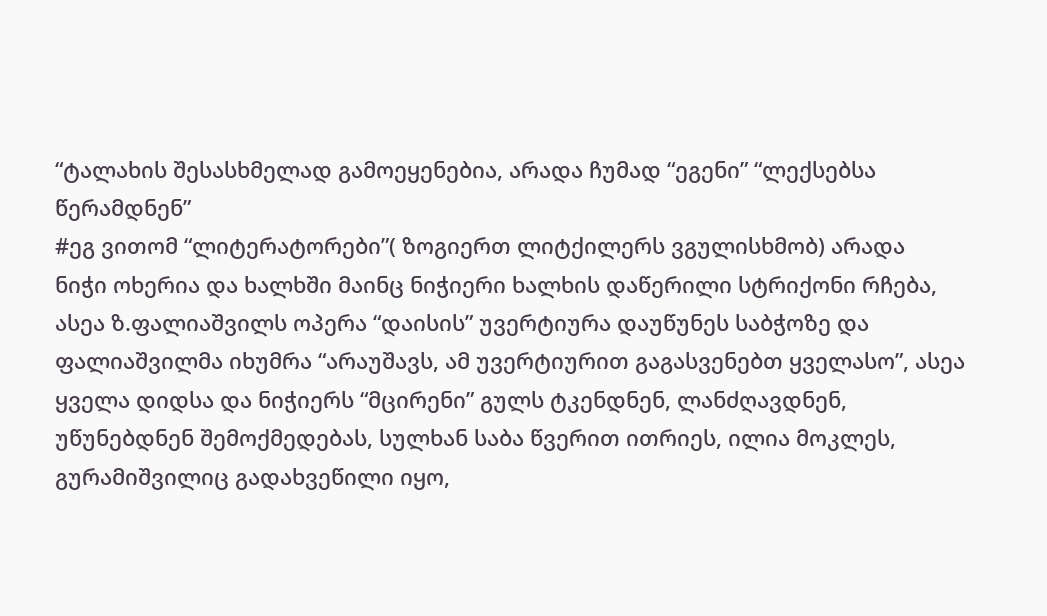“ტალახის შესასხმელად გამოეყენებია, არადა ჩუმად “ეგენი” “ლექსებსა წერამდნენ”
#ეგ ვითომ “ლიტერატორები”( ზოგიერთ ლიტქილერს ვგულისხმობ) არადა
ნიჭი ოხერია და ხალხში მაინც ნიჭიერი ხალხის დაწერილი სტრიქონი რჩება, ასეა ზ.ფალიაშვილს ოპერა “დაისის” უვერტიურა დაუწუნეს საბჭოზე და ფალიაშვილმა იხუმრა “არაუშავს, ამ უვერტიურით გაგასვენებთ ყველასო”, ასეა ყველა დიდსა და ნიჭიერს “მცირენი” გულს ტკენდნენ, ლანძღავდნენ, უწუნებდნენ შემოქმედებას, სულხან საბა წვერით ითრიეს, ილია მოკლეს, გურამიშვილიც გადახვეწილი იყო,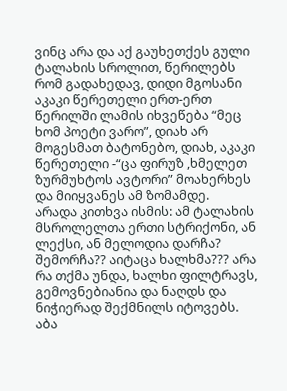ვინც არა და აქ გაუხეთქეს გული ტალახის სროლით, წერილებს რომ გადახედავ, დიდი მგოსანი აკაკი წერეთელი ერთ-ერთ წერილში ლამის იხვეწება “მეც ხომ პოეტი ვარო”, დიახ არ მოგესმათ ბატონებო, დიახ, აკაკი წერეთელი -“ცა ფირუზ ,ხმელეთ ზურმუხტოს ავტორი” მოახერხეს და მიიყვანეს ამ ზომამდე.
არადა კითხვა ისმის: ამ ტალახის მსროლელთა ერთი სტრიქონი, ან ლექსი, ან მელოდია დარჩა? შემორჩა?? აიტაცა ხალხმა??? არა რა თქმა უნდა, ხალხი ფილტრავს, გემოვნებიანია და ნაღდს და ნიჭიერად შექმნილს იტოვებს. აბა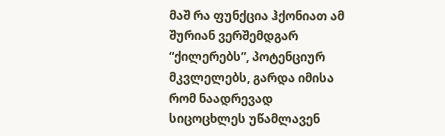მაშ რა ფუნქცია ჰქონიათ ამ შურიან ვერშემდგარ “ქილერებს”, პოტენციურ მკვლელებს, გარდა იმისა რომ ნაადრევად სიცოცხლეს უწამლავენ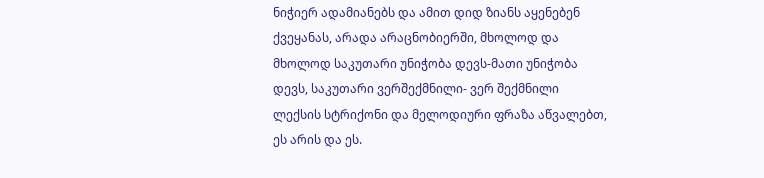ნიჭიერ ადამიანებს და ამით დიდ ზიანს აყენებენ ქვეყანას, არადა არაცნობიერში, მხოლოდ და მხოლოდ საკუთარი უნიჭობა დევს-მათი უნიჭობა დევს, საკუთარი ვერშექმნილი- ვერ შექმნილი ლექსის სტრიქონი და მელოდიური ფრაზა აწვალებთ, ეს არის და ეს.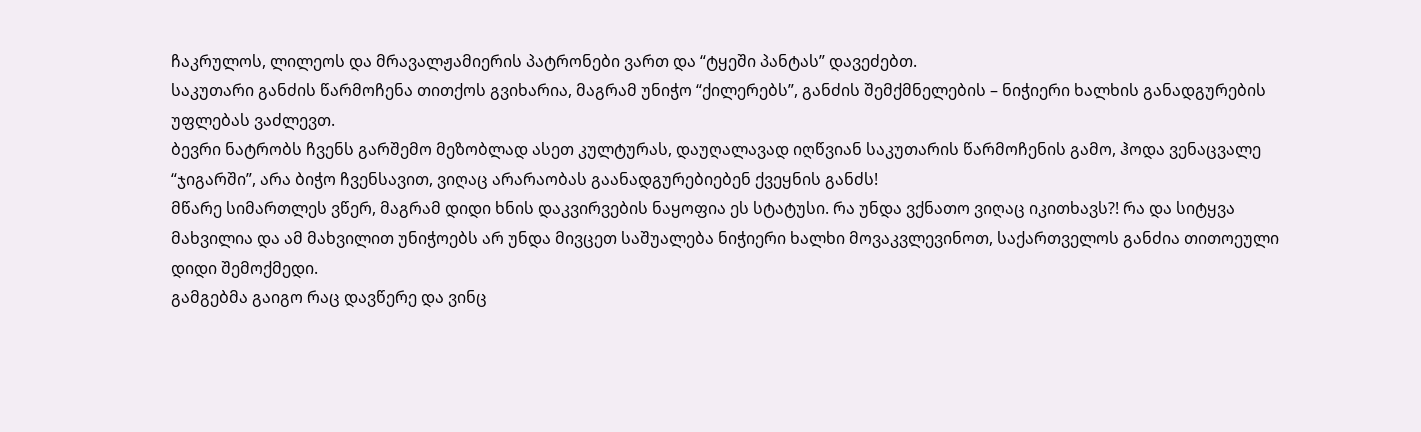ჩაკრულოს, ლილეოს და მრავალჟამიერის პატრონები ვართ და “ტყეში პანტას” დავეძებთ.
საკუთარი განძის წარმოჩენა თითქოს გვიხარია, მაგრამ უნიჭო “ქილერებს”, განძის შემქმნელების – ნიჭიერი ხალხის განადგურების უფლებას ვაძლევთ.
ბევრი ნატრობს ჩვენს გარშემო მეზობლად ასეთ კულტურას, დაუღალავად იღწვიან საკუთარის წარმოჩენის გამო, ჰოდა ვენაცვალე “ჯიგარში”, არა ბიჭო ჩვენსავით, ვიღაც არარაობას გაანადგურებიებენ ქვეყნის განძს!
მწარე სიმართლეს ვწერ, მაგრამ დიდი ხნის დაკვირვების ნაყოფია ეს სტატუსი. რა უნდა ვქნათო ვიღაც იკითხავს?! რა და სიტყვა მახვილია და ამ მახვილით უნიჭოებს არ უნდა მივცეთ საშუალება ნიჭიერი ხალხი მოვაკვლევინოთ, საქართველოს განძია თითოეული დიდი შემოქმედი.
გამგებმა გაიგო რაც დავწერე და ვინც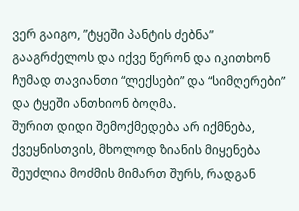ვერ გაიგო, ”ტყეში პანტის ძებნა” გააგრძელოს და იქვე წერონ და იკითხონ ჩუმად თავიანთი “ლექსები” და “სიმღერები” და ტყეში ანთხიონ ბოღმა.
შურით დიდი შემოქმედება არ იქმნება, ქვეყნისთვის, მხოლოდ ზიანის მიყენება შეუძლია მოძმის მიმართ შურს, რადგან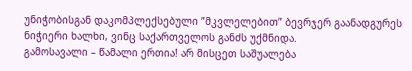უნიჭობისგან დაკომპლექსებული ”მკვლელებით” ბევრჯერ გაანადგურეს ნიჭიერი ხალხი, ვინც საქართველოს განძს უქმნიდა.
გამოსავალი – წამალი ერთია! არ მისცეთ საშუალება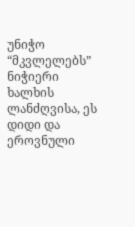უნიჭო “მკვლელებს” ნიჭიერი ხალხის ლანძღვისა, ეს დიდი და ეროვნული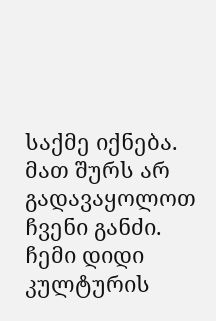საქმე იქნება.
მათ შურს არ გადავაყოლოთ ჩვენი განძი.
ჩემი დიდი კულტურის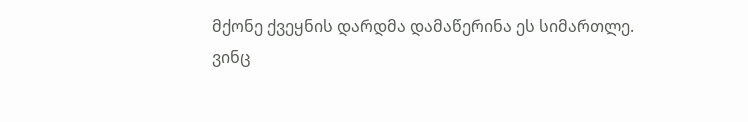მქონე ქვეყნის დარდმა დამაწერინა ეს სიმართლე.
ვინც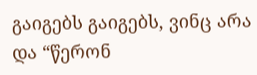გაიგებს გაიგებს, ვინც არა და “წერონ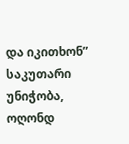და იკითხონ” საკუთარი უნიჭობა, ოღონდ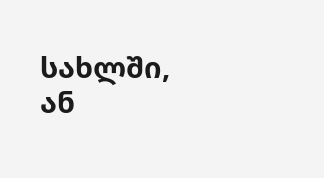სახლში, ან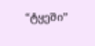“ტყეში”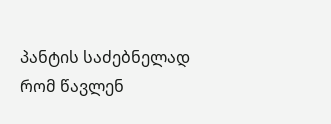პანტის საძებნელად რომ წავლენ